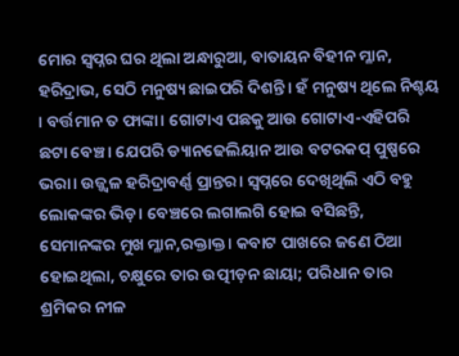ମୋର ସ୍ବପ୍ନର ଘର ଥିଲା ଅନ୍ଧାରୁଆ, ବାତାୟନ ବିହୀନ ମ୍ଳାନ, ହରିଦ୍ରାଭ, ସେଠି ମନୁଷ୍ୟ ଛାଇପରି ଦିଶନ୍ତି। ହଁ ମନୁଷ୍ୟ ଥିଲେ ନିଶ୍ଚୟ । ବର୍ତ୍ତମାନ ତ ଫାଙ୍କା। ଗୋଟାଏ ପଛକୁ ଆଉ ଗୋଟାଏ-ଏହିପରି ଛଟା ବେଞ୍ଚ। ଯେପରି ଡ୍ୟାନଢେଲିୟାନ ଆଉ ବଟରକପ୍ ପୁଷ୍ପରେ ଭରା। ଉଜ୍ଜ୍ବଳ ହରିଦ୍ରାବର୍ଣ୍ଣ ପ୍ରାନ୍ତର। ସ୍ବପ୍ନରେ ଦେଖିଥିଲି ଏଠି ବହୁ ଲୋକଙ୍କର ଭିଡ଼। ବେଞ୍ଚରେ ଲଗାଲଗି ହୋଇ ବସିଛନ୍ତି, ସେମାନଙ୍କର ମୁଖ ମ୍ଳାନ,ରକ୍ତାକ୍ତ। କବାଟ ପାଖରେ ଜଣେ ଠିଆ ହୋଇଥିଲା, ଚକ୍ଷୁରେ ତାର ଉତ୍ପୀଡ଼ନ ଛାୟା; ପରିଧାନ ତାର ଶ୍ରମିକର ନୀଳ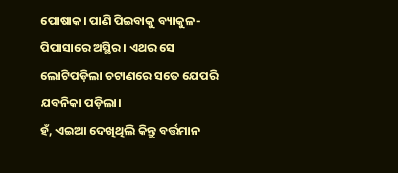ପୋଷାକ। ପାଣି ପିଇବାକୁ ବ୍ୟାକୁଳ-ପିପାସାରେ ଅସ୍ଥିର। ଏଥର ସେ ଲୋଟିପଡ଼ିଲା ଚଟାଣରେ ସତେ ଯେପରି ଯବନିକା ପଡ଼ିଲା।
ହଁ, ଏଇଆ ଦେଖିଥିଲି କିନ୍ତୁ ବର୍ତ୍ତମାନ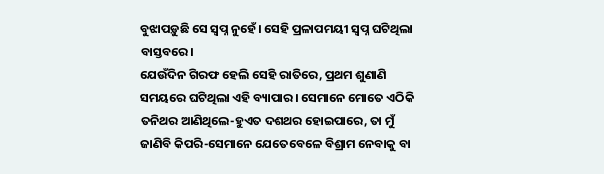ବୁଝାପଡ଼ୁଛି ସେ ସ୍ବପ୍ନ ନୁହେଁ। ସେହି ପ୍ରଳାପମୟୀ ସ୍ବପ୍ନ ଘଟିଥିଲା ବାସ୍ତବରେ।
ଯେଉଁଦିନ ଗିରଫ ହେଲି ସେହି ରାତିରେ, ପ୍ରଥମ ଶୁଣାଣି ସମୟରେ ଘଟିଥିଲା ଏହି ବ୍ୟାପାର। ସେମାନେ ମୋତେ ଏଠିକି ତନିଥର ଆଣିଥିଲେ-ହୁଏତ ଦଶଥର ହୋଇପାରେ, ତା ମୁଁ ଜାଣିବି କିପରି-ସେମାନେ ଯେତେବେଳେ ବିଶ୍ରାମ ନେବାକୁ ବା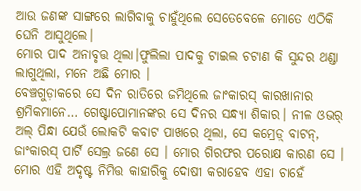ଆଉ ଜଣଙ୍କ ସାଙ୍ଗରେ ଲାଗିବାକୁ ଚାହୁଁଥିଲେ ସେତେବେଳେ ମୋତେ ଏଠିକି ଘେନି ଆସୁଥିଲେ।
ମୋର ପାଦ ଅନାବୃତ୍ତ ଥିଲା।ଫୁଲିଲା ପାଦକୁ ଟାଇଲ ଚଟାଣ କି ସୁନ୍ଦର ଥଣ୍ଡା ଲାଗୁଥିଲା, ମନେ ଅଛି ମୋର ।
ବେଞ୍ଚଗୁଡ଼ାକରେ ସେ ଦିନ ରାତିରେ ଜମିଥିଲେ ଜାଂକାରସ୍ କାରଖାନାର ଶ୍ରମିକମାନେ… ଗେଷ୍ଟାପୋମାନଙ୍କର ସେ ଦିନର ସନ୍ଧ୍ୟା ଶିକାର। ନୀଳ ଓଭର୍ ଅଲ୍ ପିନ୍ଧା ଯେଉଁ ଲୋକଟି କବାଟ ପାଖରେ ଥିଲା, ସେ କମ୍ରେଡ଼୍ ବାଟନ୍, ଜାଂକାରସ୍ ପାର୍ଟି ସେଲ୍ର ଜଣେ ସେ । ମୋର ଗିରଫର ପରୋକ୍ଷ କାରଣ ସେ । ମୋର ଏହି ଅଦୃଷ୍ଟ ନିମିତ୍ତ କାହାରିକୁ ଦୋଷୀ କରାହେବ ଏହା ଚାହେଁ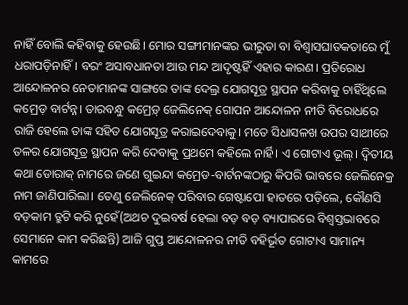ନାହିଁ ବୋଲି କହିବାକୁ ହେଉଛି। ମୋର ସଙ୍ଗୀମାନଙ୍କର ଭୀରୁତା ବା ବିଶ୍ବାସଘାତକତାରେ ମୁଁ ଧରାପଡ଼ିନାହିଁ। ବରଂ ଅସାବଧାନତା ଆଉ ମନ୍ଦ ଆଦୃଷ୍ଟହିଁ ଏହାର କାରଣ। ପ୍ରତିରୋଧ ଆନ୍ଦୋଳନର ନେତାମାନଙ୍କ ସାଙ୍ଗରେ ତାଙ୍କ ଦେଲ୍ର ଯୋଗସୂତ୍ର ସ୍ଥାପନ କରିବାକୁ ଚାହିଁଥିଲେ କମ୍ରେଡ଼ ବାର୍ଟନ୍ନ। ତାରବନ୍ଧୁ କମ୍ରେଡ଼୍ ଜେଲିନେକ୍ ଗୋପନ ଆନ୍ଦୋଳନ ନୀତି ବିରୋଧରେ ରାଜି ହେଲେ ତାଙ୍କ ସହିତ ଯୋଗସୂତ୍ର କରାଇଦେବାକୁ। ମତେ ସିଧାସଳଖ ଉପର ସାଥୀରେ ତଳର ଯୋଗସୂତ୍ର ସ୍ଥାପନ କରି ଦେବାକୁ ପ୍ରଥମେ କହିଲେ ନାର୍ହି। ଏ ଗୋଟାଏ ଭୂଲ୍। ଦ୍ବିତୀୟ କଥା ଡୋରାକ୍ ନାମରେ ଜଣେ ଗୁଇନ୍ଦା କମ୍ରେଡ-ବାର୍ଟନଙ୍କଠାରୁ କିପରି ଭାବରେ ଜେଲିନେକ୍ର ନାମ ଜାଣିପାରିଲା। ତେଣୁ ଜେଲିନେକ୍ ପରିବାର ଗେଷ୍ଟାପୋ ହାତରେ ପଡ଼ିଲେ, କୌଣସି ବଡ଼କାମ ତ୍ରୁଟି କରି ନୁହେଁ(ଅଥଚ ଦୁଇବର୍ଷ ହେଲା ବଡ଼ ବଡ଼ ବ୍ୟାପାରରେ ବିଶ୍ବସ୍ତଭାବରେ ସେମାନେ କାମ କରିଛନ୍ତି) ଆଜି ଗୁପ୍ତ ଆନ୍ଦୋଳନର ନୀତି ବହିର୍ଭୂତ ଗୋଟାଏ ସାମାନ୍ୟ କାମରେ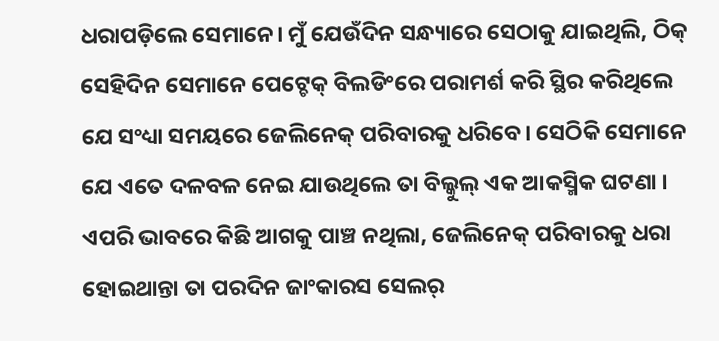ଧରାପଡ଼ିଲେ ସେମାନେ। ମୁଁ ଯେଉଁଦିନ ସନ୍ଧ୍ୟାରେ ସେଠାକୁ ଯାଇଥିଲି, ଠିକ୍ ସେହିଦିନ ସେମାନେ ପେଟ୍ଚେକ୍ ବିଲଡିଂରେ ପରାମର୍ଶ କରି ସ୍ଥିର କରିଥିଲେ ଯେ ସଂଧ୍ୟା ସମୟରେ ଜେଲିନେକ୍ ପରିବାରକୁ ଧରିବେ। ସେଠିକି ସେମାନେ ଯେ ଏତେ ଦଳବଳ ନେଇ ଯାଉଥିଲେ ତା ବିଲ୍କୁଲ୍ ଏକ ଆକସ୍ମିକ ଘଟଣା । ଏପରି ଭାବରେ କିଛି ଆଗକୁ ପାଞ୍ଚ ନଥିଲା, ଜେଲିନେକ୍ ପରିବାରକୁ ଧରା ହୋଇଥାନ୍ତା ତା ପରଦିନ ଜାଂକାରସ ସେଲର୍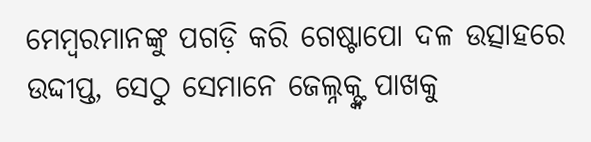ମେମ୍ବରମାନଙ୍କୁ ପଗଡ଼ି କରି ଗେଷ୍ଟାପୋ ଦଳ ଉତ୍ସାହରେ ଉଦ୍ଦୀପ୍ତ, ସେଠୁ ସେମାନେ ଜେଲ୍ନକ୍ଙ୍କ ପାଖକୁ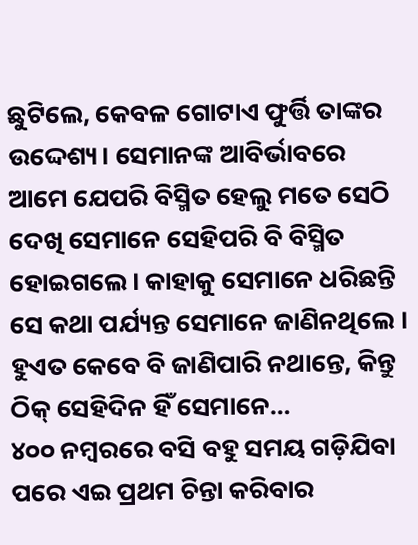ଛୁଟିଲେ, କେବଳ ଗୋଟାଏ ଫୁର୍ତ୍ତି ତାଙ୍କର ଉଦ୍ଦେଶ୍ୟ। ସେମାନଙ୍କ ଆବିର୍ଭାବରେ ଆମେ ଯେପରି ବିସ୍ମିତ ହେଲୁ ମତେ ସେଠି ଦେଖି ସେମାନେ ସେହିପରି ବି ବିସ୍ମିତ ହୋଇଗଲେ। କାହାକୁ ସେମାନେ ଧରିଛନ୍ତି ସେ କଥା ପର୍ଯ୍ୟନ୍ତ ସେମାନେ ଜାଣିନଥିଲେ । ହୁଏତ କେବେ ବି ଜାଣିପାରି ନଥାନ୍ତେ, କିନ୍ତୁ ଠିକ୍ ସେହିଦିନ ହିଁ ସେମାନେ…
୪୦୦ ନମ୍ବରରେ ବସି ବହୁ ସମୟ ଗଡ଼ିଯିବା ପରେ ଏଇ ପ୍ରଥମ ଚିନ୍ତା କରିବାର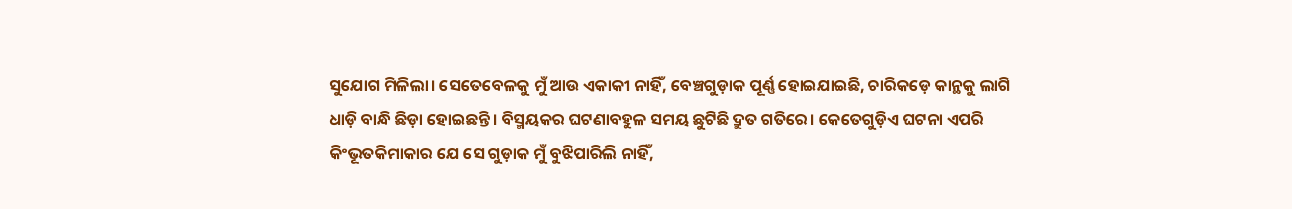ସୁଯୋଗ ମିଳିଲା। ସେତେବେଳକୁ ମୁଁ ଆଉ ଏକାକୀ ନାହିଁ, ବେଞ୍ଚଗୁଡ଼ାକ ପୂର୍ଣ୍ଣ ହୋଇଯାଇଛି, ଚାରିକଡ଼େ କାନ୍ଥକୁ ଲାଗି ଧାଡ଼ି ବାନ୍ଧି ଛିଡ଼ା ହୋଇଛନ୍ତି। ବିସ୍ମୟକର ଘଟଣାବହୁଳ ସମୟ ଛୁଟିଛି ଦ୍ରୁତ ଗତିରେ। କେତେଗୁଡ଼ିଏ ଘଟନା ଏପରି କିଂଭୂତକିମାକାର ଯେ ସେ ଗୁଡ଼ାକ ମୁଁ ବୁଝିପାରିଲି ନାହିଁ,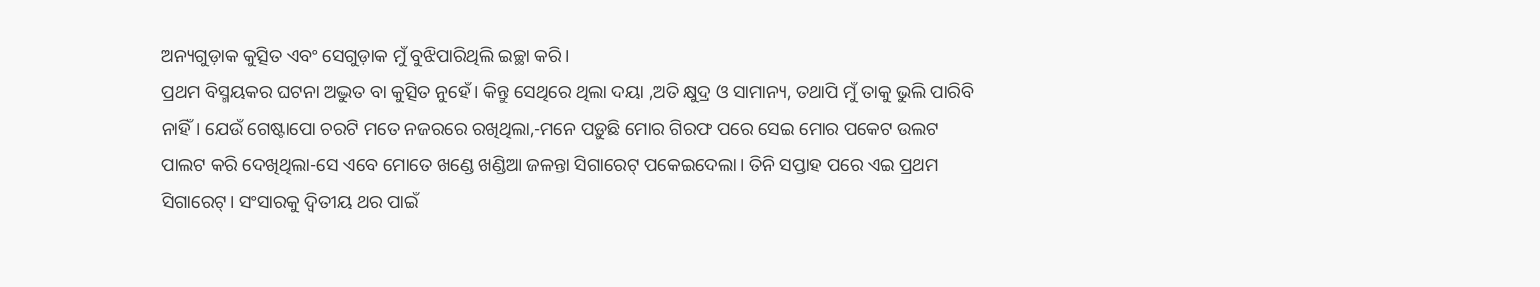ଅନ୍ୟଗୁଡ଼ାକ କୁତ୍ସିତ ଏବଂ ସେଗୁଡ଼ାକ ମୁଁ ବୁଝିପାରିଥିଲି ଇଚ୍ଛା କରି।
ପ୍ରଥମ ବିସ୍ମୟକର ଘଟନା ଅଦ୍ଭୁତ ବା କୁତ୍ସିତ ନୁହେଁ। କିନ୍ତୁ ସେଥିରେ ଥିଲା ଦୟା ,ଅତି କ୍ଷୁଦ୍ର ଓ ସାମାନ୍ୟ, ତଥାପି ମୁଁ ତାକୁ ଭୁଲି ପାରିବି ନାହିଁ। ଯେଉଁ ଗେଷ୍ଟାପୋ ଚରଟି ମତେ ନଜରରେ ରଖିଥିଲା,-ମନେ ପଡ଼ୁଛି ମୋର ଗିରଫ ପରେ ସେଇ ମୋର ପକେଟ ଉଲଟ ପାଲଟ କରି ଦେଖିଥିଲା-ସେ ଏବେ ମୋତେ ଖଣ୍ଡେ ଖଣ୍ଡିଆ ଜଳନ୍ତା ସିଗାରେଟ୍ ପକେଇଦେଲା। ତିନି ସପ୍ତାହ ପରେ ଏଇ ପ୍ରଥମ ସିଗାରେଟ୍। ସଂସାରକୁ ଦ୍ବିତୀୟ ଥର ପାଇଁ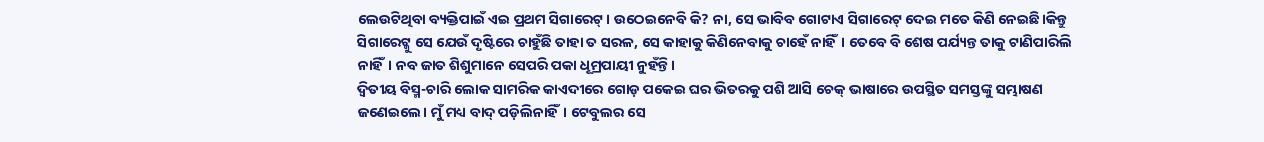ଲେଉଟିଥିବା ବ୍ୟକ୍ତିପାଇଁ ଏଇ ପ୍ରଥମ ସିଗାରେଟ୍। ଉଠେଇନେବି କି? ନା, ସେ ଭାବିବ ଗୋଟାଏ ସିଗାରେଟ୍ ଦେଇ ମତେ କିଣି ନେଇଛି।କିନ୍ତୁ ସିଗାରେଟ୍କୁ ସେ ଯେଉଁ ଦୃଷ୍ଟିରେ ଚାହୁଁଛି ତାହା ତ ସରଳ, ସେ କାହାକୁ କିଣିନେବାକୁ ଚାହେଁ ନାହିଁ। ତେବେ ବି ଶେଷ ପର୍ଯ୍ୟନ୍ତ ତାକୁ ଟାଣିପାରିଲି ନାହିଁ। ନବ ଜାତ ଶିଶୁମାନେ ସେପରି ପକା ଧୂମ୍ରପାୟୀ ନୁହଁନ୍ତି।
ଦ୍ବିତୀୟ ବିସ୍ମ-ଚାରି ଲୋକ ସାମରିକ କାଏଦୀରେ ଗୋଡ଼ ପକେଇ ଘର ଭିତରକୁ ପଶି ଆସି ଚେକ୍ ଭାଷାରେ ଉପସ୍ଥିତ ସମସ୍ତଙ୍କୁ ସମ୍ଭାଷଣ ଜଣେଇଲେ। ମୁଁ ମଧ୍ୟ ବାଦ୍ ପଡ଼ିଲିନାହିଁ। ଟେବୁଲର ସେ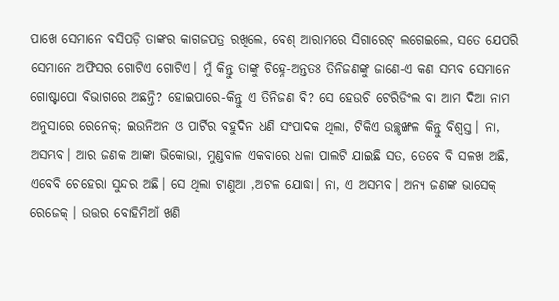ପାଖେ ସେମାନେ ବସିପଡ଼ି ତାଙ୍କର କାଗଜପତ୍ର ରଖିଲେ, ବେଶ୍ ଆରାମରେ ସିଗାରେଟ୍ ଲଗେଇଲେ, ସତେ ଯେପରି ସେମାନେ ଅଫିସର ଗୋଟିଏ ଗୋଟିଏ। ମୁଁ କିନ୍ତୁ ତାଙ୍କୁ ଚିହ୍ନେ-ଅନ୍ତତଃ ତିନିଜଣଙ୍କୁ ଜାଣେ-ଏ କଣ ସମ୍ଭବ ସେମାନେ ଗୋଷ୍ଟାପୋ ବିଭାଗରେ ଅଛନ୍ତି? ହୋଇପାରେ-କିନ୍ତୁ ଏ ତିନିଜଣ ବି? ସେ ହେଉଚି ଟେରିଡିଂଲ ବା ଆମ ଦିଆ ନାମ ଅନୁସାରେ ରେନେକ୍; ଇଉନିଅନ ଓ ପାର୍ଟିର ବହୁଦିନ ଧଣି ସଂପାଦକ ଥିଲା, ଟିକିଏ ଉଚ୍ଛୃଙ୍ଖଳ କିନ୍ତୁ ବିଶ୍ବସ୍ତ। ନା, ଅସମ୍ଭବ। ଆର ଜଣକ ଆଙ୍କା ଭିକୋଭା, ମୁଣ୍ଡବାଳ ଏକବାରେ ଧଳା ପାଲଟି ଯାଇଛି ସତ, ତେବେ ବି ସଳଖ ଅଛି, ଏବେବି ଚେହେରା ସୁନ୍ଦର ଅଛି। ସେ ଥିଲା ଟାଣୁଆ ,ଅଟଳ ଯୋଦ୍ଧା। ନା, ଏ ଅସମ୍ଭବ। ଅନ୍ୟ ଜଣଙ୍କ ଭାସେକ୍ ରେଜେକ୍ । ଉତ୍ତର ବୋହିମିଆଁ ଖଣି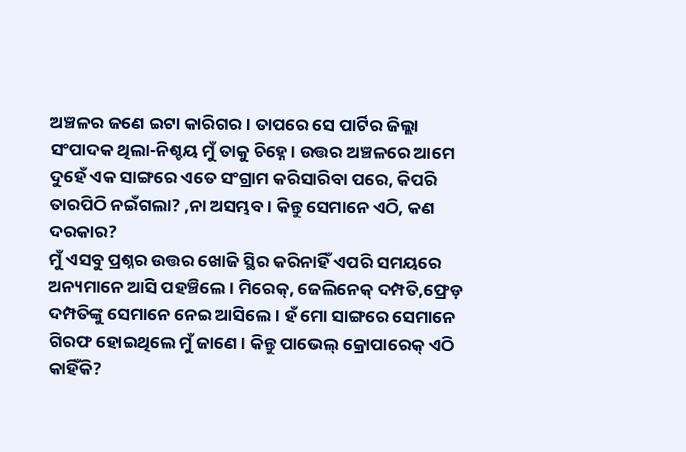ଅଞ୍ଚଳର ଜଣେ ଇଟା କାରିଗର। ତାପରେ ସେ ପାର୍ଟିର ଜିଲ୍ଲା ସଂପାଦକ ଥିଲା-ନିଶ୍ଚୟ ମୁଁ ତାକୁ ଚିହ୍ନେ। ଉତ୍ତର ଅଞ୍ଚଳରେ ଆମେ ଦୁହେଁ ଏକ ସାଙ୍ଗରେ ଏତେ ସଂଗ୍ରାମ କରିସାରିବା ପରେ, କିପରି ତାରପିଠି ନଇଁଗଲା? ,ନା ଅସମ୍ଭବ । କିନ୍ତୁ ସେମାନେ ଏଠି, କଣ ଦରକାର?
ମୁଁ ଏସବୁ ପ୍ରଶ୍ନର ଉତ୍ତର ଖୋଜି ସ୍ଥିର କରିନାହିଁ ଏପରି ସମୟରେ ଅନ୍ୟମାନେ ଆସି ପହଞ୍ଚିଲେ। ମିରେକ୍, ଜେଲିନେକ୍ ଦମ୍ପତି,ଫ୍ରେଡ଼ ଦମ୍ପତିଙ୍କୁ ସେମାନେ ନେଇ ଆସିଲେ। ହଁ ମୋ ସାଙ୍ଗରେ ସେମାନେ ଗିରଫ ହୋଇଥିଲେ ମୁଁ ଜାଣେ। କିନ୍ତୁ ପାଭେଲ୍ କ୍ରୋପାରେକ୍ ଏଠି କାହିଁକି?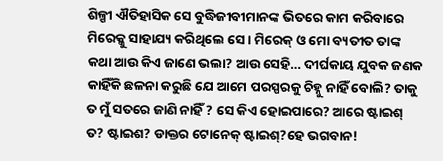ଶିଳ୍ପୀ ଐତିହାସିକ ସେ ବୁଦ୍ଧିଜୀବୀମାନଙ୍କ ଭିତରେ କାମ କରିବାରେ ମିରେକ୍କୁ ସାହାଯ୍ୟ କରିଥିଲେ ସେ। ମିରେକ୍ ଓ ମୋ ବ୍ୟତୀତ ତାଙ୍କ କଥା ଆଉ କିଏ ଜାଣେ ଭଲା? ଆଉ ସେହି… ଦୀର୍ଘକାୟ ଯୁବକ ଜଣକ କାହିଁକି ଛଳନା କରୁଛି ଯେ ଆମେ ପରସ୍ପରକୁ ଚିହ୍ନୁ ନାହିଁ ବୋଲି? ତାକୁ ତ ମୁଁ ସତରେ ଜାଣି ନାହିଁ ? ସେ କିଏ ହୋଇପାରେ? ଆରେ ଷ୍ଟାଇଶ୍ ତ? ଷ୍ଟାଇଶ? ଡାକ୍ତର ଟୋନେକ୍ ଷ୍ଟାଇଶ୍?ହେ ଭଗବାନ!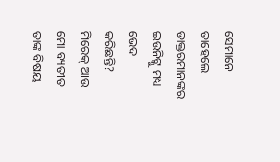ସେମାନେ ତାହେଲେ ଡାକ୍ତରମାନଙ୍କର ଇଉନିଟ୍କୁ ମଧ୍ୟ ଭେଦ କରିଛନ୍ତି? ମିରେକ୍ ଆଉ ମୋ ବ୍ୟତୀତ ତାଙ୍କ ବିଷୟ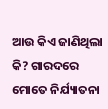ଆଉ କିଏ ଜାଣିଥିଲା କି? ଗାରଦରେ ମୋତେ ନିର୍ଯ୍ୟାତନା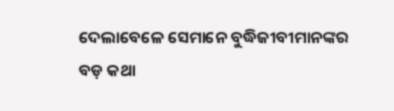ଦେଲାବେଳେ ସେମାନେ ବୁଦ୍ଧିଜୀବୀମାନଙ୍କର ବଡ଼ କଥା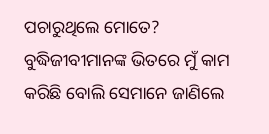ପଚାରୁଥିଲେ ମୋତେ? ବୁଦ୍ଧିଜୀବୀମାନଙ୍କ ଭିତରେ ମୁଁ କାମ କରିଛି ବୋଲି ସେମାନେ ଜାଣିଲେ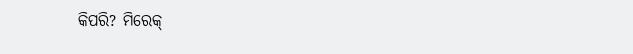କିପରି? ମିରେକ୍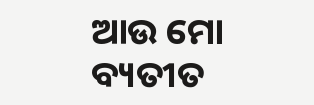ଆଉ ମୋ ବ୍ୟତୀତ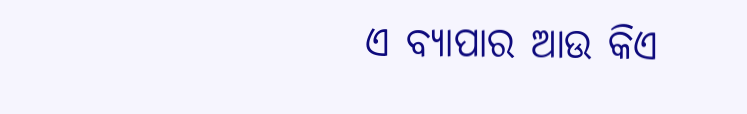ଏ ବ୍ୟାପାର ଆଉ କିଏ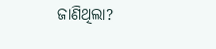ଜାଣିଥିଲା?